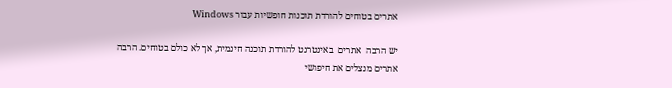אתרים בטוחים להורדת תוכנות חופשיות עבור Windows

יש הרבה  אתרים  באינטרנט להורדת תוכנה חינמית, אך לא כולם בטוחים. הרבה אתרים מנצלים את חיפושי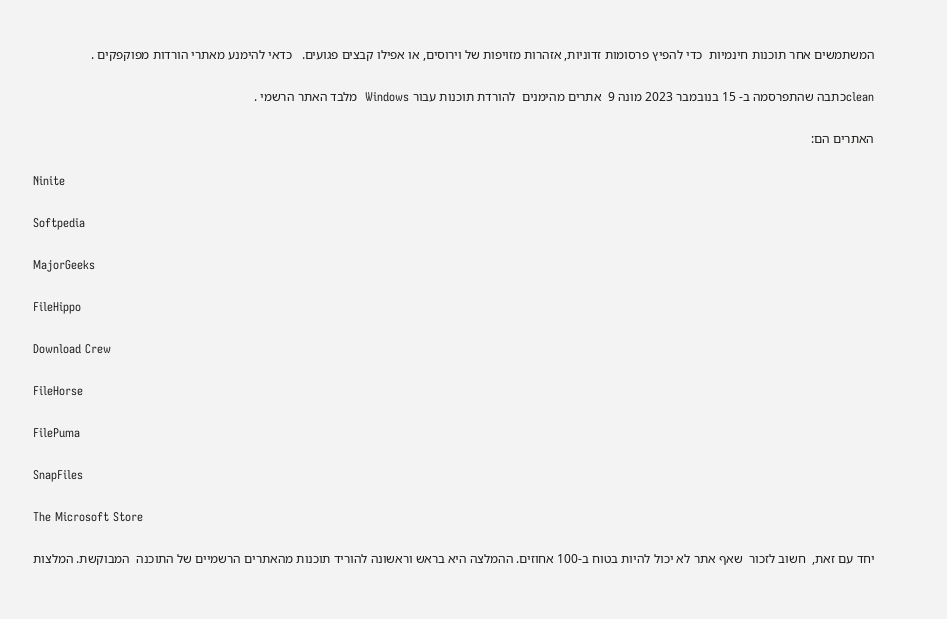המשתמשים אחר תוכנות חינמיות  כדי להפיץ פרסומות זדוניות, אזהרות מזויפות של וירוסים, או אפילו קבצים פגועים.   כדאי להימנע מאתרי הורדות מפוקפקים .

cleanכתבה שהתפרסמה ב- 15 בנובמבר 2023 מונה 9  אתרים מהימנים  להורדת תוכנות עבור Windows  מלבד האתר הרשמי .

האתרים הם:

Ninite

Softpedia

MajorGeeks

FileHippo

Download Crew

FileHorse

FilePuma

SnapFiles

The Microsoft Store

יחד עם זאת,  חשוב לזכור  שאף אתר לא יכול להיות בטוח ב-100 אחוזים. ההמלצה היא בראש וראשונה להוריד תוכנות מהאתרים הרשמיים של התוכנה  המבוקשת. המלצות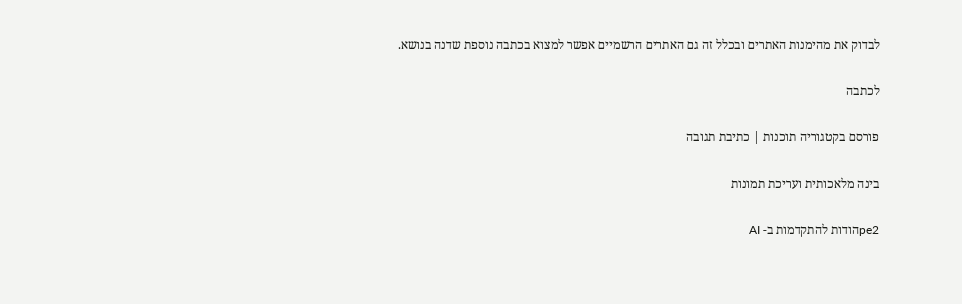לבדוק את מהימנות האתרים ובכלל זה גם האתרים הרשמיים אפשר למצוא בכתבה נוספת שדנה בנושא.

לכתבה

פורסם בקטגוריה תוכנות | כתיבת תגובה

בינה מלאכותית ועריכת תמונות

pe2הודות להתקדמות ב- AI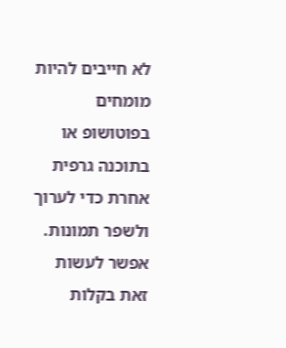לא חייבים להיות מומחים בפוטושופ או בתוכנה גרפית אחרת כדי לערוך ולשפר תמונות. אפשר לעשות זאת בקלות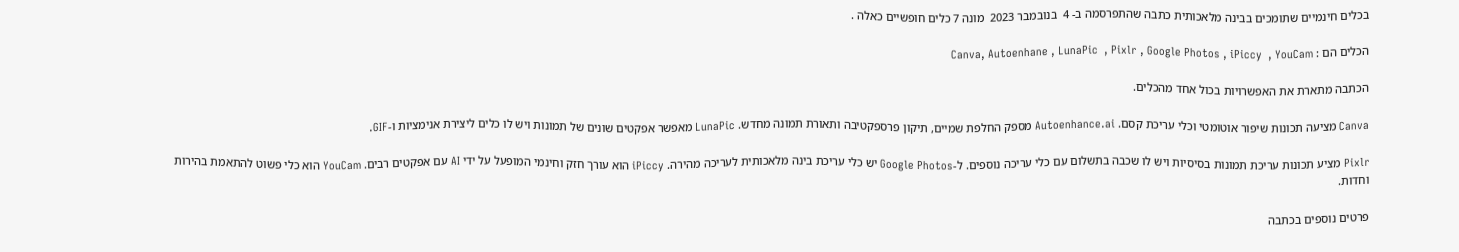בכלים חינמיים שתומכים בבינה מלאכותית כתבה שהתפרסמה ב- 4  בנובמבר 2023  מונה 7 כלים חופשיים כאלה .

הכלים הם : Canva, Autoenhane , LunaPic  , Pixlr , Google Photos , iPiccy  , YouCam

הכתבה מתארת את האפשרויות בכול אחד מהכלים.

Canva מציעה תכונות שיפור אוטומטי וכלי עריכת קסם. Autoenhance.ai מספק החלפת שמיים, תיקון פרספקטיבה ותאורת תמונה מחדש. LunaPic מאפשר אפקטים שונים של תמונות ויש לו כלים ליצירת אנימציות ו-GIF.

Pixlr מציע תכונות עריכת תמונות בסיסיות ויש לו שכבה בתשלום עם כלי עריכה נוספים. ל-Google Photos יש כלי עריכת בינה מלאכותית לעריכה מהירה. iPiccy הוא עורך חזק וחינמי המופעל על ידי AI עם אפקטים רבים. YouCam הוא כלי פשוט להתאמת בהירות וחדות.

פרטים נוספים בכתבה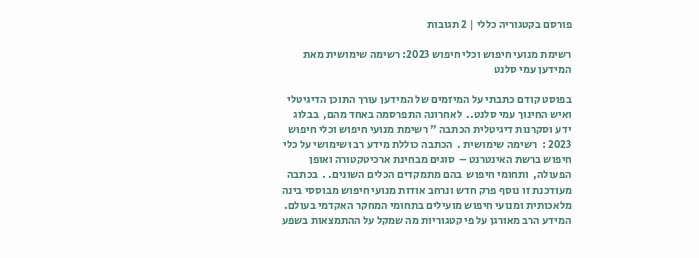פורסם בקטגוריה כללי | 2 תגובות

רשימת מנועי חיפוש וכלי חיפוש 2023: רשימה שימושית מאת המידען עמי סלנט

בפוסט קודם כתבתי על המיזמים של המידען עורך התוכן הדיגיטלי ואיש החינוך עמי סלנט..  לאחרונה התפרסמה באחד מהם,  בבלוג  ידע וסקרנות דיגיטלית הכתבה " רשימת מנועי חיפוש וכלי חיפוש 2023 :  רשימה שימושית .  הכתבה כוללת מידע רב ושימושי על כלי חיפוש ברשת האינטרנט –  סוגים מבחינת ארכיטקטורה ואופן הפעולה,  ותחומי חיפוש  בהם מתמקדים הכלים השונים. .  בכתבה מעודכנת זו נוסף פרק חדש ונרחב אודות מנועי חיפוש מבוססי בינה מלאכותית ומנועי חיפוש מועילים בתחומי המחקר האקדמי בעולם.  המידע הרב מאורגן על פי קטגוריות מה שמקל על ההתמצאות בשפע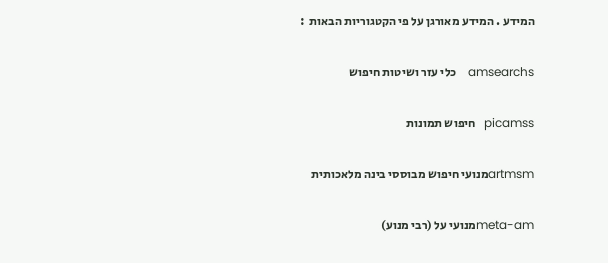המידע . המידע מאורגן על פי הקטגוריות הבאות  :

amsearchs    כלי עזר ושיטות חיפוש

picamss   חיפוש תמונות

artmsmמנועי חיפוש מבוססי בינה מלאכותית

meta-amמנועי על (רבי מנוע)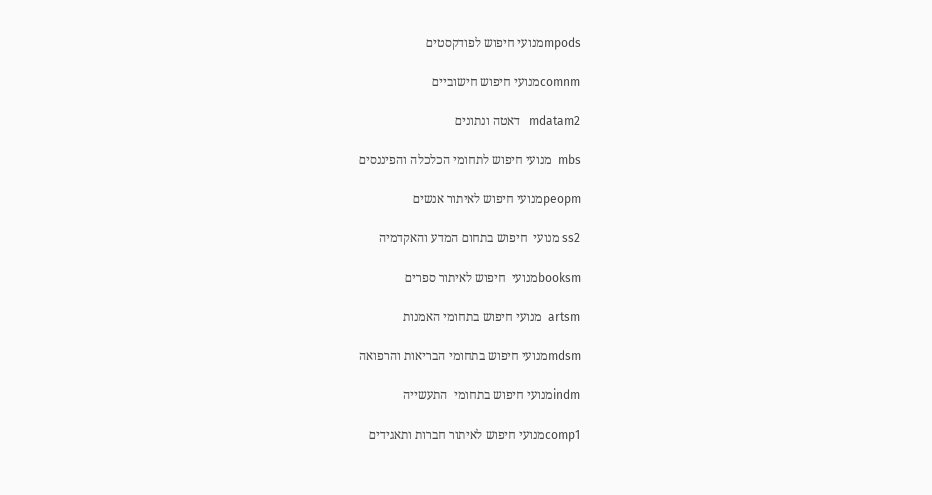mpodsמנועי חיפוש לפודקסטים

comnmמנועי חיפוש חישוביים

mdatam2   דאטה ונתונים

mbs  מנועי חיפוש לתחומי הכלכלה והפיננסים

peopmמנועי חיפוש לאיתור אנשים

ss2 מנועי  חיפוש בתחום המדע והאקדמיה

booksmמנועי  חיפוש לאיתור ספרים

artsm  מנועי חיפוש בתחומי האמנות

mdsmמנועי חיפוש בתחומי הבריאות והרפואה

indmמנועי חיפוש בתחומי  התעשייה

comp1מנועי חיפוש לאיתור חברות ותאגידים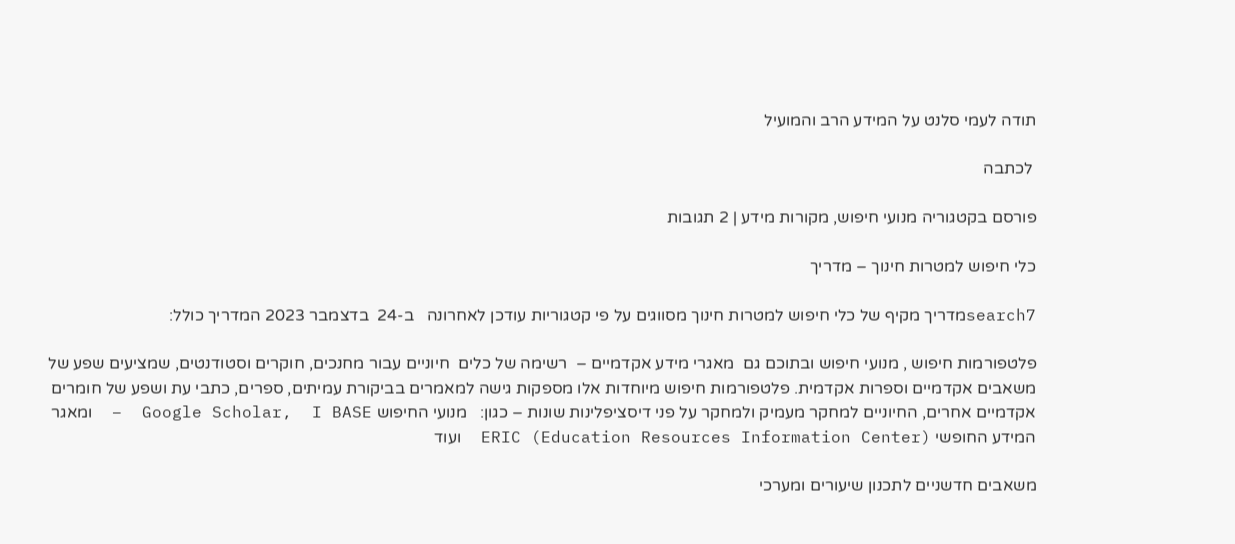תודה לעמי סלנט על המידע הרב והמועיל

 לכתבה

פורסם בקטגוריה מנועי חיפוש, מקורות מידע | 2 תגובות

כלי חיפוש למטרות חינוך – מדריך

search7מדריך מקיף של כלי חיפוש למטרות חינוך מסווגים על פי קטגוריות עודכן לאחרונה   ב-24  בדצמבר 2023 המדריך כולל:

פלטפורמות חיפוש , מנועי חיפוש ובתוכם גם  מאגרי מידע אקדמיים –  רשימה של כלים  חיוניים עבור מחנכים, חוקרים וסטודנטים, שמציעים שפע של משאבים אקדמיים וספרות אקדמית. פלטפורמות חיפוש מיוחדות אלו מספקות גישה למאמרים בביקורת עמיתים, ספרים, כתבי עת ושפע של חומרים אקדמיים אחרים, החיוניים למחקר מעמיק ולמחקר על פני דיסציפלינות שונות – כגון:   מנועי החיפוש Google Scholar,  I BASE  –  ומאגר המידע החופשי ERIC (Education Resources Information Center)  ועוד

משאבים חדשניים לתכנון שיעורים ומערכי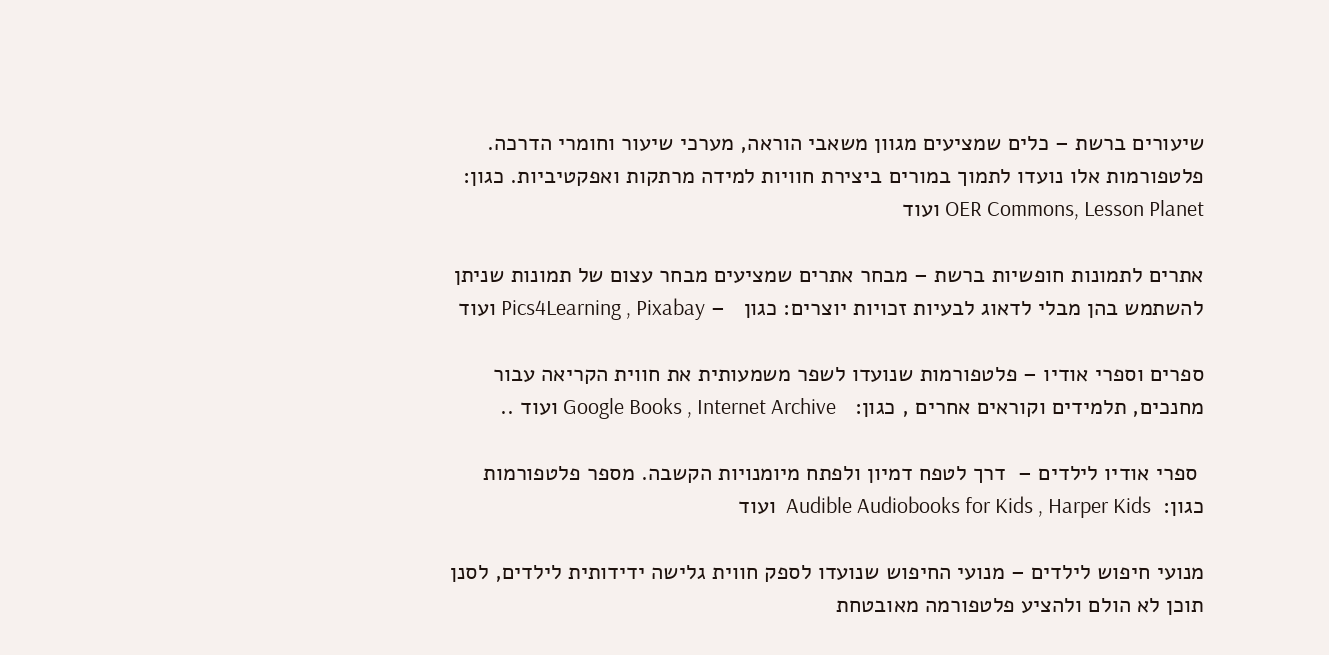שיעורים ברשת – כלים שמציעים מגוון משאבי הוראה, מערכי שיעור וחומרי הדרכה. פלטפורמות אלו נועדו לתמוך במורים ביצירת חוויות למידה מרתקות ואפקטיביות. כגון: OER Commons, Lesson Planet ועוד

אתרים לתמונות חופשיות ברשת – מבחר אתרים שמציעים מבחר עצום של תמונות שניתן להשתמש בהן מבלי לדאוג לבעיות זכויות יוצרים: כגון   – Pics4Learning , Pixabay ועוד

ספרים וספרי אודיו – פלטפורמות שנועדו לשפר משמעותית את חווית הקריאה עבור מחנכים, תלמידים וקוראים אחרים , כגון:   Google Books , Internet Archive ועוד ..

 ספרי אודיו לילדים –  דרך לטפח דמיון ולפתח מיומנויות הקשבה. מספר פלטפורמות כגון:  Audible Audiobooks for Kids , Harper Kids  ועוד

מנועי חיפוש לילדים – מנועי החיפוש שנועדו לספק חווית גלישה ידידותית לילדים, לסנן תוכן לא הולם ולהציע פלטפורמה מאובטחת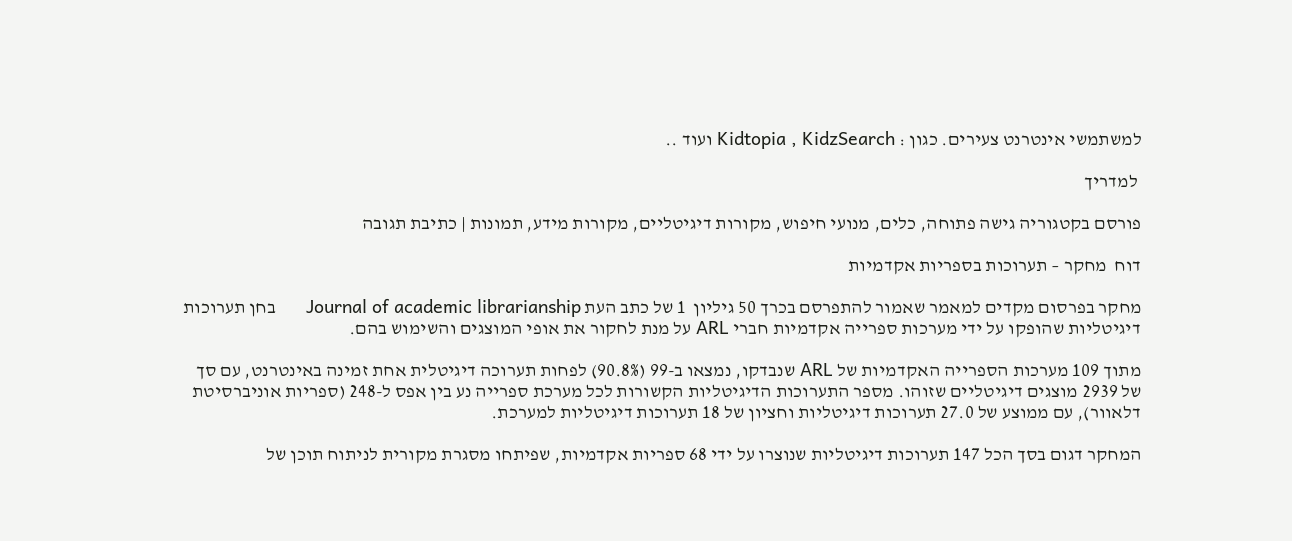למשתמשי אינטרנט צעירים. כגון : Kidtopia , KidzSearch ועוד ..

 למדריך

פורסם בקטגוריה גישה פתוחה, כלים, מנועי חיפוש, מקורות דיגיטליים, מקורות מידע, תמונות | כתיבת תגובה

דוח  מחקר – תערוכות בספריות אקדמיות

מחקר בפרסום מקדים למאמר שאמור להתפרסם בכרך 50 גיליון  1 של כתב העת Journal of academic librarianship      בחן תערוכות דיגיטליות שהופקו על ידי מערכות ספרייה אקדמיות חברי ARL על מנת לחקור את אופי המוצגים והשימוש בהם.

מתוך 109 מערכות הספרייה האקדמיות של ARL שנבדקו, נמצאו ב-99 (90.8%) לפחות תערוכה דיגיטלית אחת זמינה באינטרנט, עם סך של 2939 מוצגים דיגיטליים שזוהו. מספר התערוכות הדיגיטליות הקשורות לכל מערכת ספרייה נע בין אפס ל-248 (ספריות אוניברסיטת דלאוור), עם ממוצע של 27.0 תערוכות דיגיטליות וחציון של 18 תערוכות דיגיטליות למערכת.

המחקר דגום בסך הכל 147 תערוכות דיגיטליות שנוצרו על ידי 68 ספריות אקדמיות, שפיתחו מסגרת מקורית לניתוח תוכן של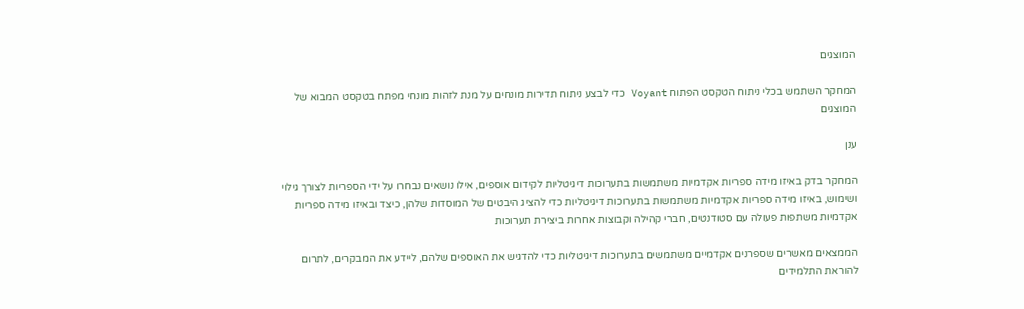המוצגים

המחקר השתמש בכלי ניתוח הטקסט הפתוח Voyant כדי לבצע ניתוח תדירות מונחים על מנת לזהות מונחי מפתח בטקסט המבוא של המוצגים

ענן

המחקר בדק באיזו מידה ספריות אקדמיות משתמשות בתערוכות דיגיטליות לקידום אוספים, אילו נושאים נבחרו על ידי הספריות לצורך גילוי ושימוש, באיזו מידה ספריות אקדמיות משתמשות בתערוכות דיגיטליות כדי להציג היבטים של המוסדות שלהן, כיצד ובאיזו מידה ספריות אקדמיות משתפות פעולה עם סטודנטים, חברי קהילה וקבוצות אחרות ביצירת תערוכות

הממצאים מאשרים שספרנים אקדמיים משתמשים בתערוכות דיגיטליות כדי להדגיש את האוספים שלהם, ליידע את המבקרים, לתרום להוראת התלמידים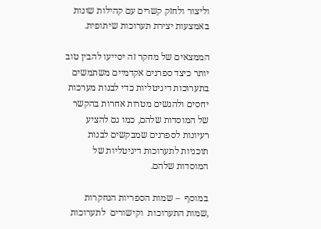וליצור ולחזק קשרים עם קהילות שונות באמצעות יצירת תערוכות שיתופית.

הממצאים של מחקר זה יסייעו להבין טוב יותר כיצד ספרנים אקדמיים משתמשים בתערוכות דיגיטליות כדי לבנות מערכות יחסים ולהגשים מטרות אחרות בהקשר של המוסדות שלהם, כמו גם להציע רעיונות לספרנים שמבקשים לבנות תוכניות לתערוכות דיגיטליות של המוסדות שלהם.

במוסף  – שמות הספריות הנחקרות ,שמות התערוכות  וקישורים  לתערוכות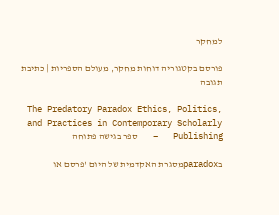למחקר

פורסם בקטגוריה דוחות מחקר, מעולם הספריות | כתיבת תגובה

The Predatory Paradox Ethics, Politics, and Practices in Contemporary Scholarly Publishing   –   ספר בגישה פתוחה

בparadoxמסגרת האקדמית של היום 'פרסם או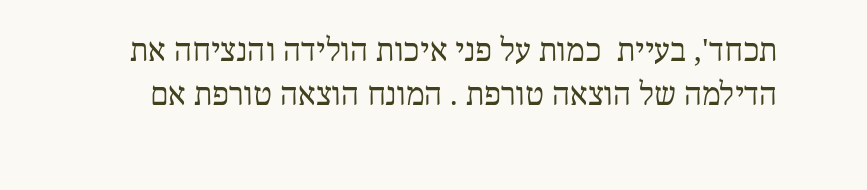תכחד', בעיית  כמות על פני איכות הולידה והנציחה את הדילמה של הוצאה טורפת . המונח הוצאה טורפת אם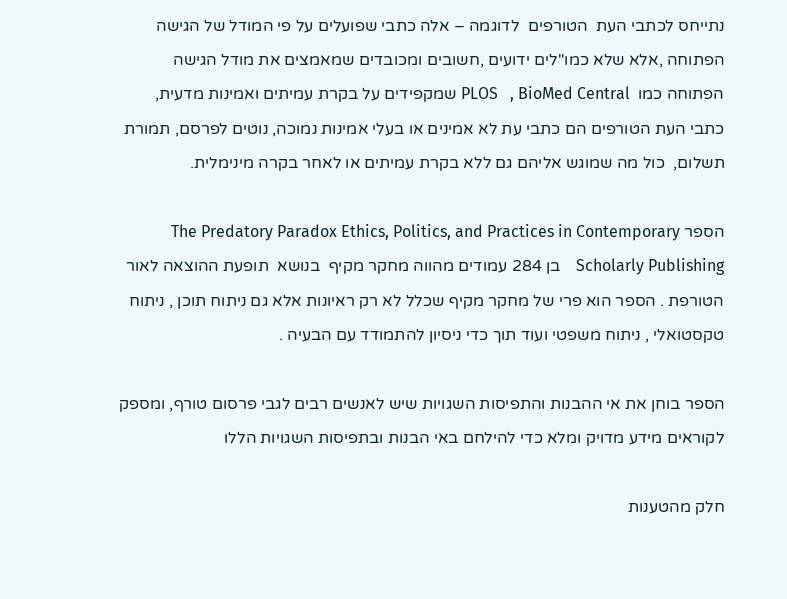נתייחס לכתבי העת  הטורפים  לדוגמה – אלה כתבי שפועלים על פי המודל של הגישה הפתוחה ,אלא שלא כמו"לים ידועים ,חשובים ומכובדים שמאמצים את מודל הגישה הפתוחה כמו  PLOS   , BioMed Central שמקפידים על בקרת עמיתים ואמינות מדעית,  כתבי העת הטורפים הם כתבי עת לא אמינים או בעלי אמינות נמוכה, נוטים לפרסם, תמורת תשלום,  כול מה שמוגש אליהם גם ללא בקרת עמיתים או לאחר בקרה מינימלית.

הספר The Predatory Paradox Ethics, Politics, and Practices in Contemporary Scholarly Publishing    בן 284 עמודים מהווה מחקר מקיף  בנושא  תופעת ההוצאה לאור הטורפת . הספר הוא פרי של מחקר מקיף שכלל לא רק ראיונות אלא גם ניתוח תוכן , ניתוח טקסטואלי , ניתוח משפטי ועוד תוך כדי ניסיון להתמודד עם הבעיה .

הספר בוחן את אי ההבנות והתפיסות השגויות שיש לאנשים רבים לגבי פרסום טורף, ומספק  לקוראים מידע מדויק ומלא כדי להילחם באי הבנות ובתפיסות השגויות הללו

חלק מהטענות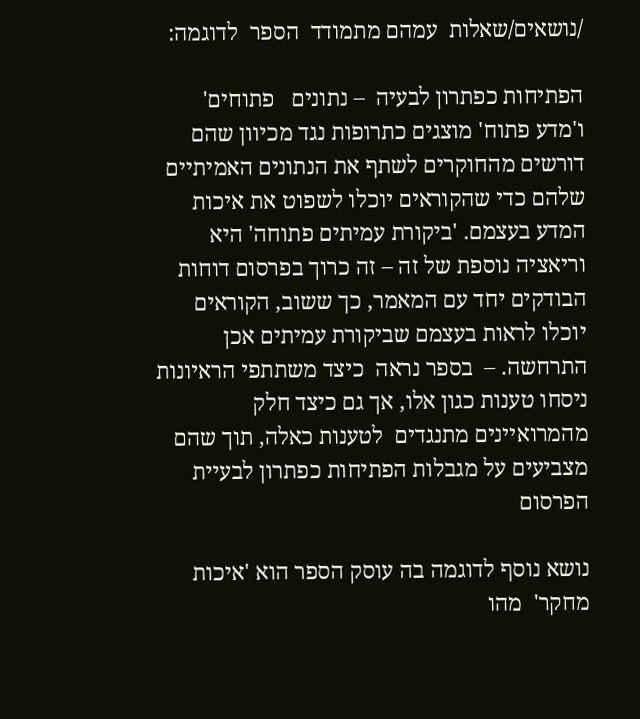/נושאים/שאלות  עמהם מתמודד  הספר  לדוגמה:

הפתיחות כפתרון לבעיה  – נתונים   פתוחים' ו'מדע פתוח' מוצגים כתרופות נגד מכיוון שהם דורשים מהחוקרים לשתף את הנתונים האמיתיים שלהם כדי שהקוראים יוכלו לשפוט את איכות המדע בעצמם. 'ביקורת עמיתים פתוחה' היא וריאציה נוספת של זה – זה כרוך בפרסום דוחות הבודקים יחד עם המאמר, כך ששוב, הקוראים יוכלו לראות בעצמם שביקורת עמיתים אכן התרחשה. –  בספר נראה  כיצד משתתפי הראיונות ניסחו טענות כגון אלו, אך גם כיצד חלק מהמרואיינים מתנגדים  לטענות כאלה, תוך שהם מצביעים על מגבלות הפתיחות כפתרון לבעיית הפרסום

נושא נוסף לדוגמה בה עוסק הספר הוא 'איכות מחקר'  מהו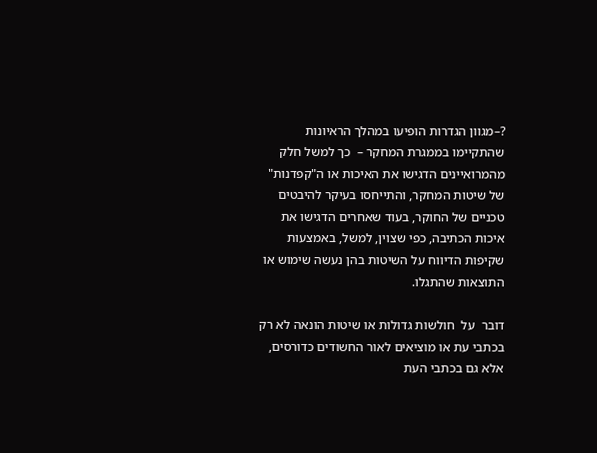?–מגוון הגדרות הופיעו במהלך הראיונות שהתקיימו בממגרת המחקר –  כך למשל חלק מהמרואיינים הדגישו את האיכות או ה"קפדנות" של שיטות המחקר, והתייחסו בעיקר להיבטים טכניים של החוקר, בעוד שאחרים הדגישו את איכות הכתיבה, כפי שצוין, למשל, באמצעות שקיפות הדיווח על השיטות בהן נעשה שימוש או התוצאות שהתגלו.

דובר  על  חולשות גדולות או שיטות הונאה לא רק בכתבי עת או מוציאים לאור החשודים כדורסים, אלא גם בכתבי העת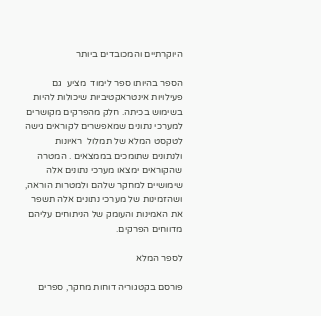היוקרתיים והמכובדים ביותר

הספר בהיותו ספר לימוד  מציע  גם פעילויות אינטראקטיביות שיכולות להיות בשימוש בכיתה. חלק מהפרקים מקושרים למערכי נתונים שמאפשרים לקוראים גישה לטקסט המלא של תמלול  ראיונות   ולנתונים שתומכים בממצאים . המטרה שהקוראים ימצאו מערכי נתונים אלה שימושיים למחקר שלהם ולמטרות הוראה, ושהזמינות של מערכי נתונים אלה תשפר  את האמינות והעומק של הניתוחים עליהם מדווחים הפרקים.

לספר המלא

פורסם בקטגוריה דוחות מחקר, ספרים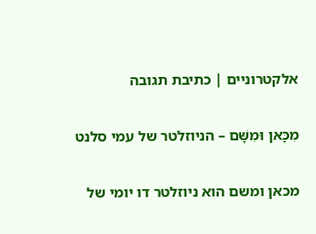אלקטרוניים | כתיבת תגובה

מִכָּאן וּמִשָּׁם – הניוזלטר של עמי סלנט

מכאן ומשם הוא ניוזלטר דו יומי של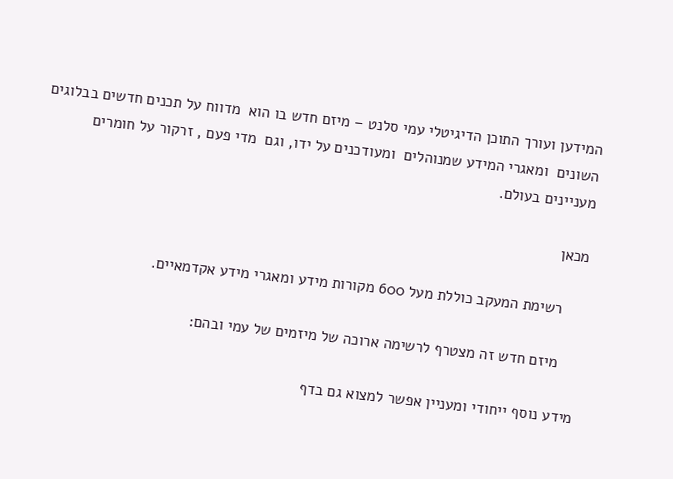המידען ועורך התוכן הדיגיטלי עמי סלנט – מיזם חדש בו הוא  מדווח על תכנים חדשים בבלוגים השונים  ומאגרי המידע שמנוהלים  ומעודכנים על ידו, וגם  מדי פעם , זרקור על חומרים מעניינים בעולם.

מכאן

     רשימת המעקב כוללת מעל 600 מקורות מידע ומאגרי מידע אקדמאיים.

     מיזם חדש זה מצטרף לרשימה ארוכה של מיזמים של עמי ובהם:

מידע נוסף ייחודי ומעניין אפשר למצוא גם בדף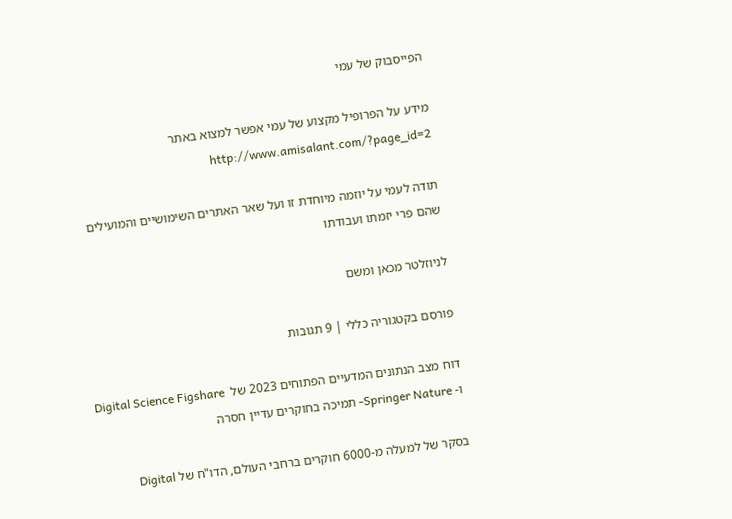הפייסבוק של עמי

מידע על הפרופיל מקצוע של עמי אפשר למצוא באתר http://www.amisalant.com/?page_id=2

תודה לעמי על יוזמה מיוחדת זו ועל שאר האתרים השימושיים והמועילים שהם פרי יזמתו ועבודתו

לניוזלטר מכאן ומשם

פורסם בקטגוריה כללי | 9 תגובות

דוח מצב הנתונים המדעיים הפתוחים 2023 של  Digital Science Figshare ו- Springer Nature- תמיכה בחוקרים עדיין חסרה

בסקר של למעלה מ-6000 חוקרים ברחבי העולם, הדו"ח של Digital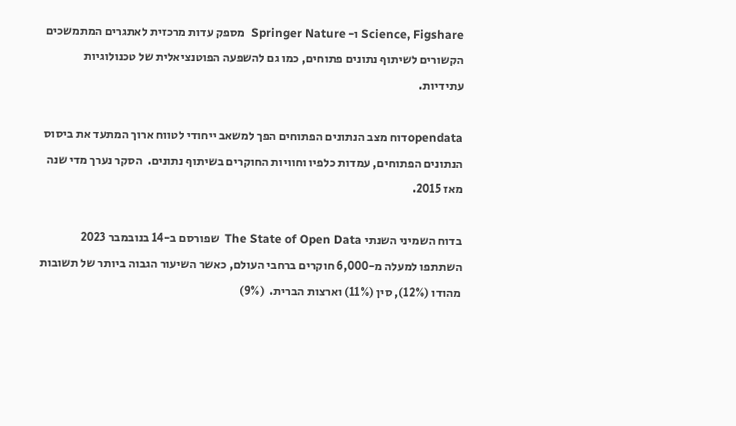Science, Figshare ו- Springer Nature  מספק עדות מרכזית לאתגרים המתמשכים הקשורים לשיתוף נתונים פתוחים, כמו גם להשפעה הפוטנציאלית של טכנולוגיות עתידיות.

opendataדוח מצב הנתונים הפתוחים הפך למשאב ייחודי לטווח ארוך המתעד את ביסוס הנתונים הפתוחים, עמדות כלפיו וחוויות החוקרים בשיתוף נתונים.  הסקר נערך מדי שנה מאז 2015.

בדוח השמיני השנתי The State of Open Data  שפורסם ב-14 בנובמבר 2023  השתתפו למעלה מ-6,000 חוקרים ברחבי העולם, כאשר השיעור הגבוה ביותר של תשובות  מהודו (12%), סין (11%) וארצות הברית.  (9%)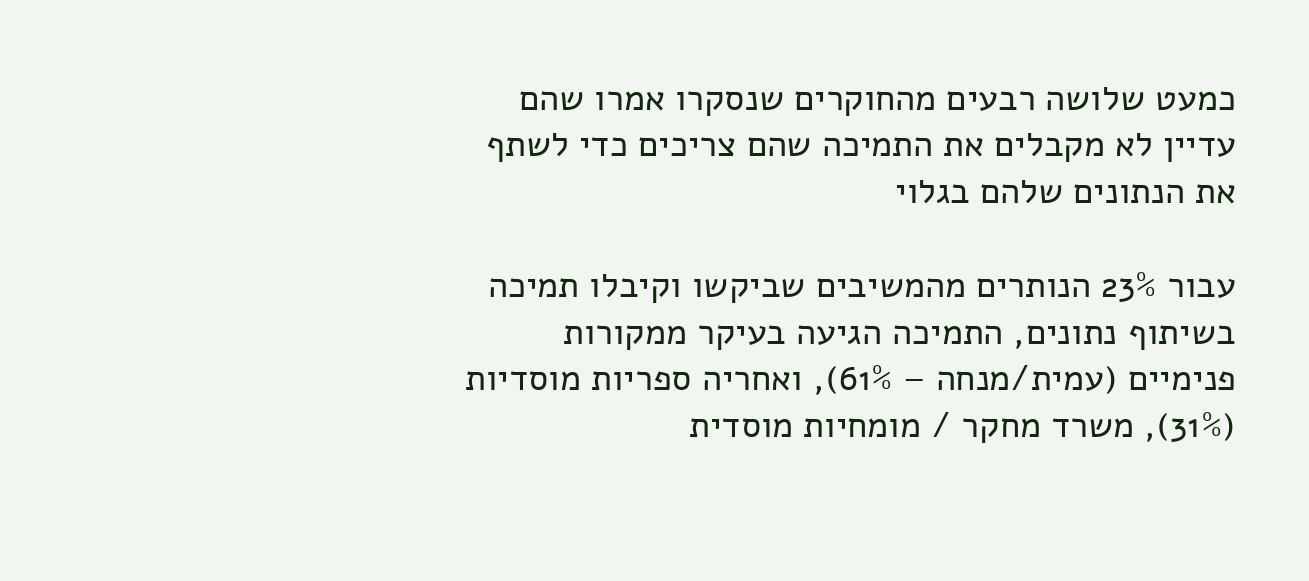כמעט שלושה רבעים מהחוקרים שנסקרו אמרו שהם עדיין לא מקבלים את התמיכה שהם צריכים כדי לשתף את הנתונים שלהם בגלוי

עבור 23% הנותרים מהמשיבים שביקשו וקיבלו תמיכה בשיתוף נתונים, התמיכה הגיעה בעיקר ממקורות פנימיים (עמית/מנחה – 61%), ואחריה ספריות מוסדיות (31%), משרד מחקר / מומחיות מוסדית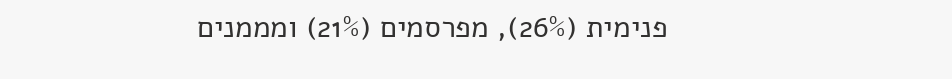פנימית (26%), מפרסמים (21%) ומממנים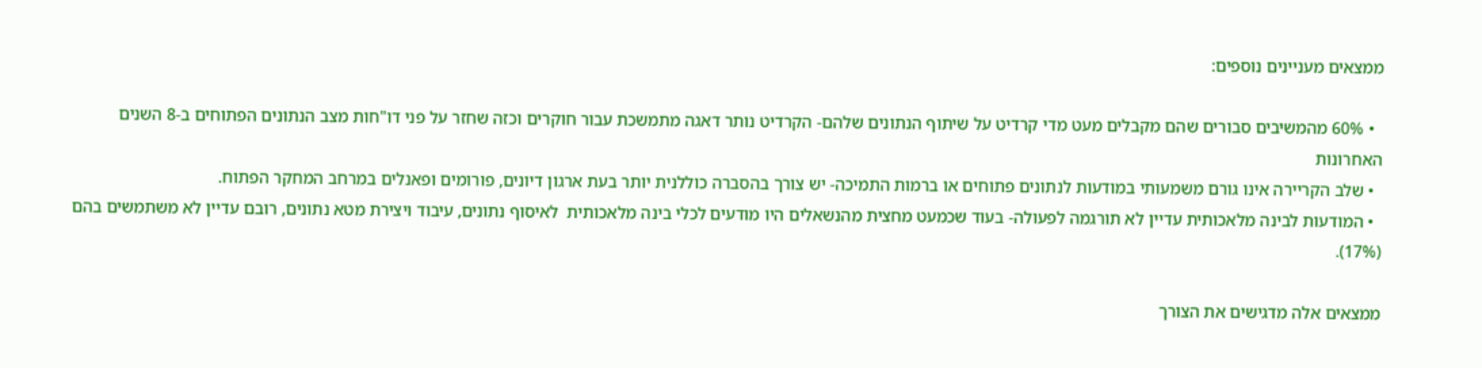ממצאים מעניינים נוספים:

  • 60% מהמשיבים סבורים שהם מקבלים מעט מדי קרדיט על שיתוף הנתונים שלהם- הקרדיט נותר דאגה מתמשכת עבור חוקרים וכזה שחזר על פני דו"חות מצב הנתונים הפתוחים ב-8 השנים האחרונות
  • שלב הקריירה אינו גורם משמעותי במודעות לנתונים פתוחים או ברמות התמיכה- יש צורך בהסברה כוללנית יותר בעת ארגון דיונים, פורומים ופאנלים במרחב המחקר הפתוח.
  • המודעות לבינה מלאכותית עדיין לא תורגמה לפעולה- בעוד שכמעט מחצית מהנשאלים היו מודעים לכלי בינה מלאכותית  לאיסוף נתונים, עיבוד ויצירת מטא נתונים, רובם עדיין לא משתמשים בהם (17%).

ממצאים אלה מדגישים את הצורך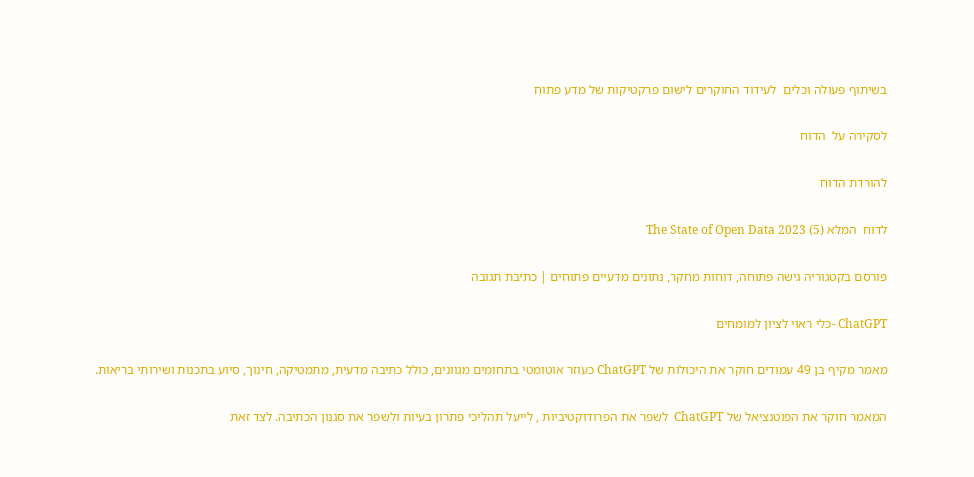בשיתוף פעולה וכלים  לעידוד החוקרים לישום פרקטיקות של מדע פתוח

לסקירה על  הדוח

להורדת הדוח

לדוח  המלא The State of Open Data 2023 (5)

פורסם בקטגוריה גישה פתוחה, דוחות מחקר, נתונים מדעיים פתוחים | כתיבת תגובה

ChatGPT -כלי ראוי לציון למומחים

מאמר מקיף בן 49 עמודים חוקר את היכולות של ChatGPT כעוזר אוטומטי בתחומים מגוונים, כולל כתיבה מדעית, מתמטיקה, חינוך, סיוע בתכנות ושירותי בריאות.

המאמר חוקר את הפוטנציאל של ChatGPT  לשפר את הפרודוקטיביות , לייעל תהליכי פתרון בעיות ולשפר את סגנון הכתיבה. לצד זאת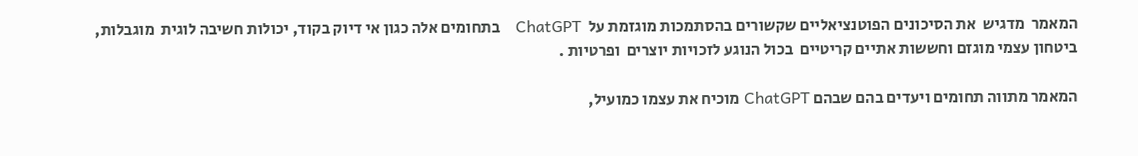המאמר  מדגיש  את הסיכונים הפוטנציאליים שקשורים בהסתמכות מוגזמת על  ChatGPT    בתחומים אלה כגון אי דיוק בקוד, יכולות חשיבה לוגית  מוגבלות, ביטחון עצמי מוגזם וחששות אתיים קריטיים  בכול הנוגע לזכויות יוצרים  ופרטיות .

המאמר מתווה תחומים ויעדים בהם שבהם ChatGPT מוכיח את עצמו כמועיל,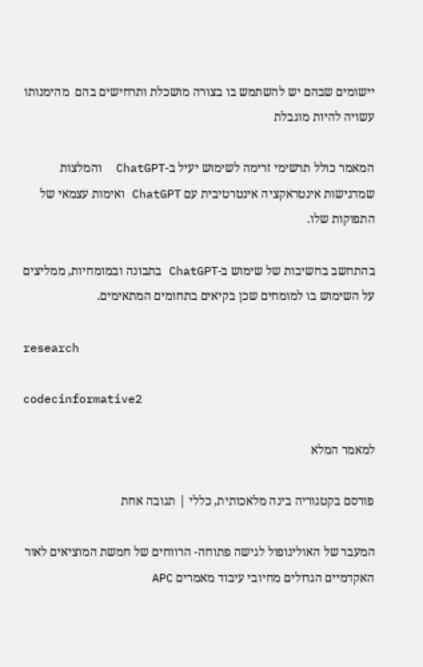יישומים שבהם יש להשתמש בו בצורה מושכלת ותרחישים בהם  מהימנותו עשויה להיות מוגבלת

המאמר כולל תרשימי זרימה לשימוש יעיל ב-ChatGPT  והמלצות שמדגישות אינטראקציה אינטרטיבית עם ChatGPT ואימות עצמאי של התפוקות שלו.

בהתחשב בחשיבות של שימוש ב-ChatGPT בתבונה ובמומחיות, ממליצים על השימוש בו למומחים שכן בקיאים בתחומים המתאימים.

research

codecinformative2

למאמר המלא

פורסם בקטגוריה בינה מלאכותית, כללי | תגובה אחת

המעבר של האוליגופול לגישה פתוחה- הרווחים של חמשת המוציאים לאור האקדמיים הגדולים מחיובי עיבוד מאמרים APC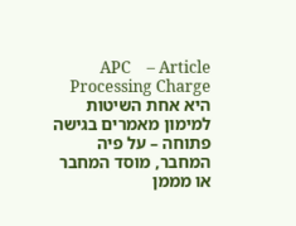APC    – Article Processing Charge    היא אחת השיטות למימון מאמרים בגישה פתוחה – על פיה המחבר, מוסד המחבר או מממן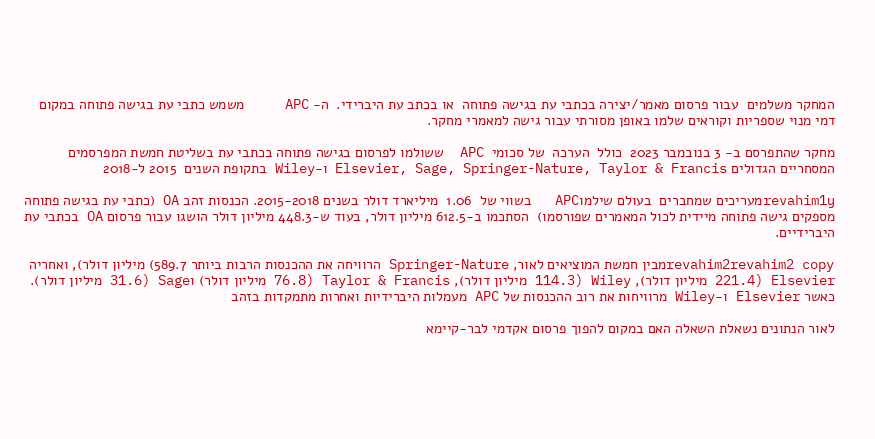המחקר משלמים  עבור פרסום מאמר/יצירה בכתבי עת בגישה פתוחה  או בכתב עת היברידי.  ה- APC     משמש כתבי עת בגישה פתוחה במקום דמי מנוי שספריות וקוראים שלמו באופן מסורתי עבור גישה למאמרי מחקר.

מחקר שהתפרסם ב- 3 בנובמבר 2023  כולל  הערכה  של סכומי  APC  ששולמו לפרסום בגישה פתוחה בכתבי עת בשליטת חמשת המפרסמים המסחריים הגדולים Elsevier, Sage, Springer-Nature, Taylor & Francis ו-Wiley בתקופת השנים  2015 ל-2018

revahim1yמעריכים שמחברים  בעולם שילמוAPC   בשווי של  1.06  מיליארד דולר בשנים 2015-2018. הכנסות זהב OA (כתבי עת בגישה פתוחה מספקים גישה פתוחה מיידית לכול המאמרים שפורסמו)  הסתכמו ב-612.5 מיליון דולר, בעוד ש-448.3 מיליון דולר הושגו עבור פרסום OA בכתבי עת היברידיים.

revahim2revahim2 copyמבין חמשת המוציאים לאור, Springer-Nature הרוויחה את ההכנסות הרבות ביותר 589.7) מיליון דולר), ואחריה Elsevier (221.4 מיליון דולר), Wiley (114.3 מיליון דולר), Taylor & Francis (76.8 מיליון דולר) וSage (31.6 מיליון דולר). כאשר Elsevier ו-Wiley מרוויחות את רוב ההכנסות של APC מעמלות היברידיות ואחרות מתמקדות בזהב

לאור הנתונים נשאלת השאלה האם במקום להפוך פרסום אקדמי לבר-קיימא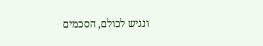ונגיש לכולם, הסכמים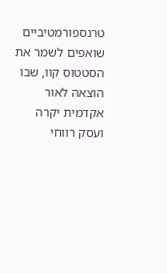טרנספורמטיביים שואפים לשמר את הסטטוס קוו, שבו הוצאה לאור אקדמית יקרה  ועסק רווחי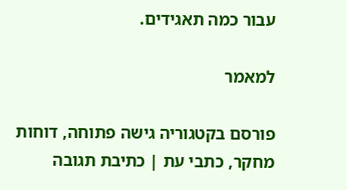עבור כמה תאגידים.

למאמר

פורסם בקטגוריה גישה פתוחה, דוחות מחקר, כתבי עת | כתיבת תגובה